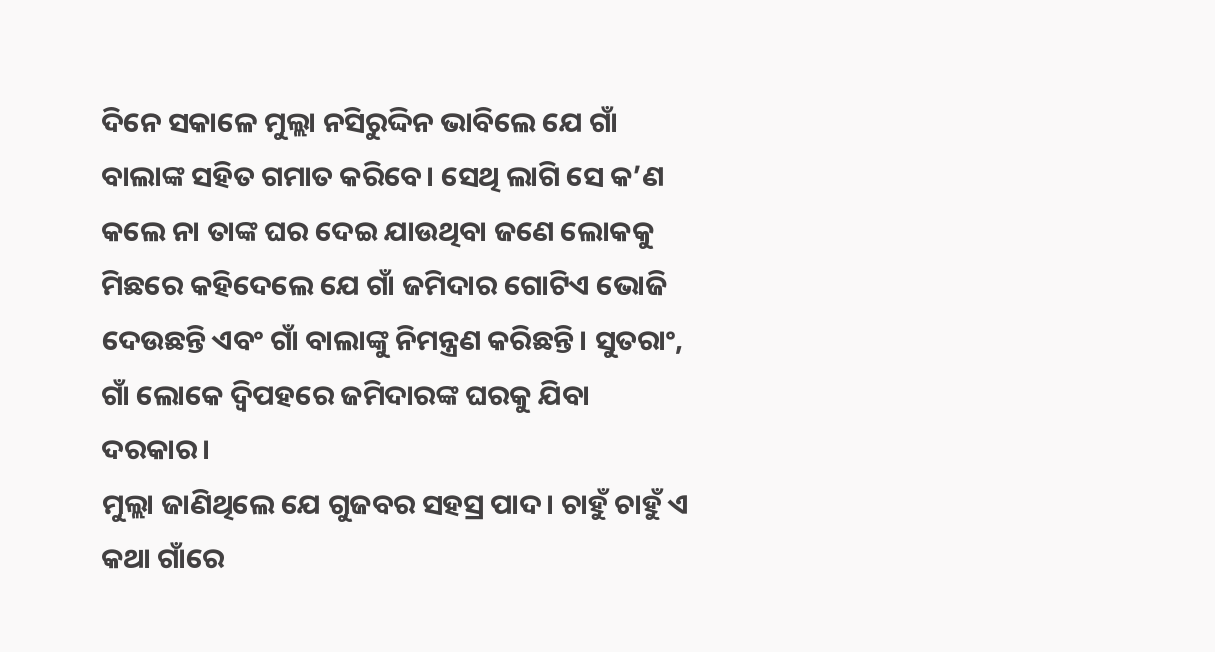ଦିନେ ସକାଳେ ମୁଲ୍ଲା ନସିରୁଦ୍ଦିନ ଭାବିଲେ ଯେ ଗାଁ ବାଲାଙ୍କ ସହିତ ଗମାତ କରିବେ। ସେଥି ଲାଗି ସେ କ’ଣ କଲେ ନା ତାଙ୍କ ଘର ଦେଇ ଯାଉଥିବା ଜଣେ ଲୋକକୁ ମିଛରେ କହିଦେଲେ ଯେ ଗାଁ ଜମିଦାର ଗୋଟିଏ ଭୋଜି ଦେଉଛନ୍ତି ଏବଂ ଗାଁ ବାଲାଙ୍କୁ ନିମନ୍ତ୍ରଣ କରିଛନ୍ତି। ସୁତରାଂ, ଗାଁ ଲୋକେ ଦ୍ବିପହରେ ଜମିଦାରଙ୍କ ଘରକୁ ଯିବା ଦରକାର।
ମୁଲ୍ଲା ଜାଣିଥିଲେ ଯେ ଗୁଜବର ସହସ୍ର ପାଦ। ଚାହୁଁ ଚାହୁଁ ଏ କଥା ଗାଁରେ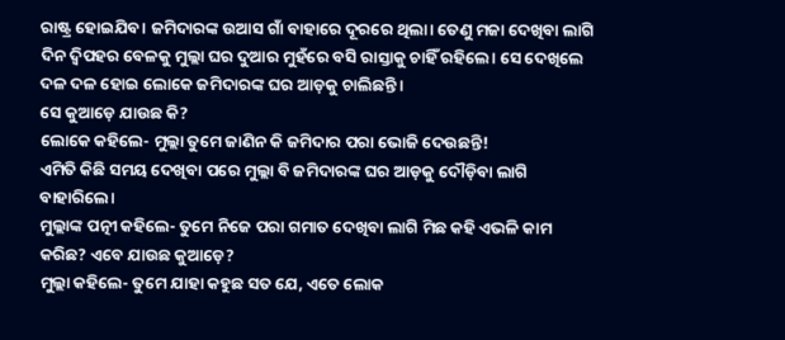ରାଷ୍ଟ୍ର ହୋଇଯିବ। ଜମିଦାରଙ୍କ ଉଆସ ଗାଁ ବାହାରେ ଦୂରରେ ଥିଲା। ତେଣୁ ମଜା ଦେଖିବା ଲାଗି ଦିନ ଦ୍ବିପହର ବେଳକୁ ମୁଲ୍ଲା ଘର ଦୁଆର ମୁହଁରେ ବସି ରାସ୍ତାକୁ ଚାହିଁ ରହିଲେ। ସେ ଦେଖିଲେ ଦଳ ଦଳ ହୋଇ ଲୋକେ ଜମିଦାରଙ୍କ ଘର ଆଡ଼କୁ ଚାଲିଛନ୍ତି।
ସେ କୁଆଡ଼େ ଯାଉଛ କି?
ଲୋକେ କହିଲେ- ମୁଲ୍ଲା ତୁମେ ଜାଣିନ କି ଜମିଦାର ପରା ଭୋଜି ଦେଉଛନ୍ତି!
ଏମିତି କିଛି ସମୟ ଦେଖିବା ପରେ ମୁଲ୍ଲା ବି ଜମିଦାରଙ୍କ ଘର ଆଡ଼କୁ ଦୌଡ଼ିବା ଲାଗି ବାହାରିଲେ।
ମୁଲ୍ଲାଙ୍କ ପତ୍ନୀ କହିଲେ- ତୁମେ ନିଜେ ପରା ଗମାତ ଦେଖିବା ଲାଗି ମିଛ କହି ଏଭଳି କାମ କରିଛ? ଏବେ ଯାଉଛ କୁଆଡ଼େ?
ମୁଲ୍ଲା କହିଲେ- ତୁମେ ଯାହା କହୁଛ ସତ ଯେ, ଏତେ ଲୋକ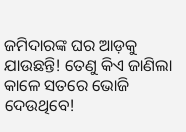ଜମିଦାରଙ୍କ ଘର ଆଡ଼କୁ ଯାଉଛନ୍ତି! ତେଣୁ କିଏ ଜାଣିଲା କାଳେ ସତରେ ଭୋଜି ଦେଉଥିବେ!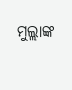ମୁଲ୍ଲାଙ୍କ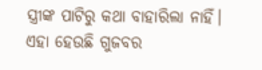ସ୍ତ୍ରୀଙ୍କ ପାଟିରୁ କଥା ବାହାରିଲା ନାହିଁ। ଏହା ହେଉଛି ଗୁଜବର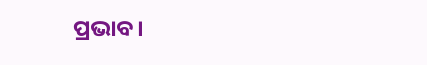ପ୍ରଭାବ।